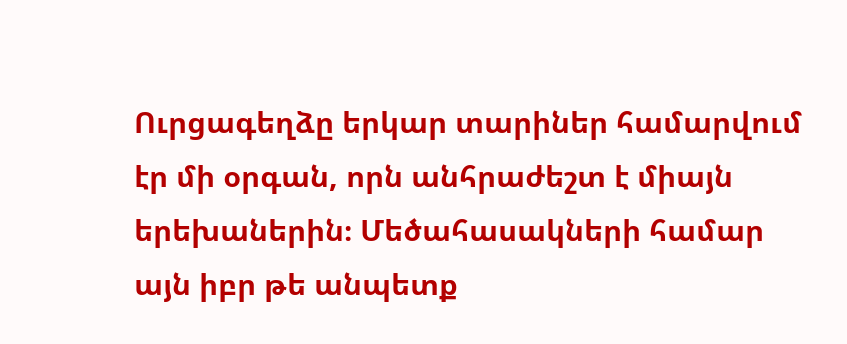Ուրցագեղձը երկար տարիներ համարվում էր մի օրգան, որն անհրաժեշտ է միայն երեխաներին։ Մեծահասակների համար այն իբր թե անպետք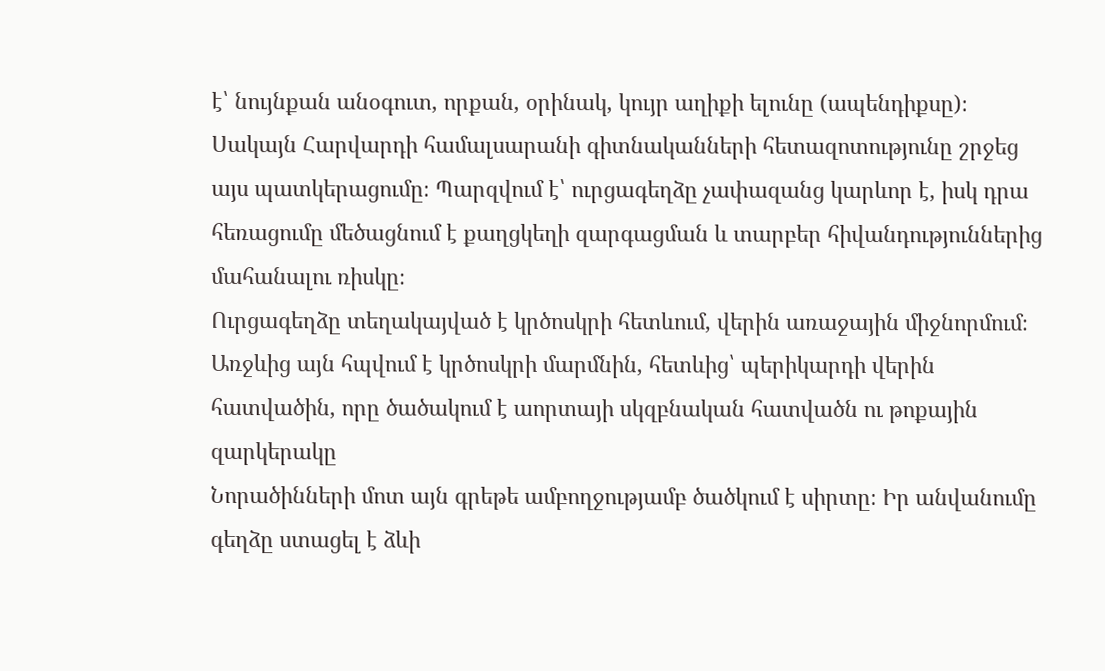է՝ նույնքան անօգուտ, որքան, օրինակ, կույր աղիքի ելունը (ապենդիքսը)։
Սակայն Հարվարդի համալսարանի գիտնականների հետազոտությունը շրջեց այս պատկերացումը։ Պարզվում է՝ ուրցագեղձը չափազանց կարևոր է, իսկ դրա հեռացումը մեծացնում է քաղցկեղի զարգացման և տարբեր հիվանդություններից մահանալու ռիսկը։
Ուրցագեղձը տեղակայված է կրծոսկրի հետևում, վերին առաջային միջնորմում։ Առջևից այն հպվում է կրծոսկրի մարմնին, հետևից՝ պերիկարդի վերին հատվածին, որը ծածակում է աորտայի սկզբնական հատվածն ու թոքային զարկերակը
Նորածինների մոտ այն գրեթե ամբողջությամբ ծածկում է սիրտը։ Իր անվանումը գեղձը ստացել է ձևի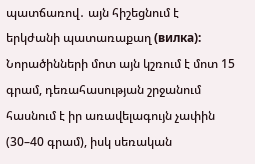պատճառով․ այն հիշեցնում է երկժանի պատառաքաղ (вилка): Նորածինների մոտ այն կշռում է մոտ 15 գրամ, դեռահասության շրջանում հասնում է իր առավելագույն չափին (30–40 գրամ), իսկ սեռական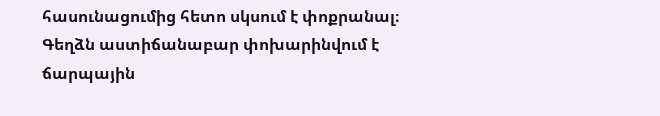հասունացումից հետո սկսում է փոքրանալ։
Գեղձն աստիճանաբար փոխարինվում է ճարպային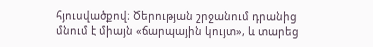հյուսվածքով։ Ծերության շրջանում դրանից մնում է միայն «ճարպային կույտ», և տարեց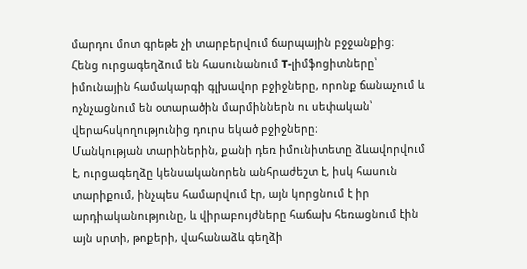մարդու մոտ գրեթե չի տարբերվում ճարպային բջջանքից։
Հենց ուրցագեղձում են հասունանում T-լիմֆոցիտները՝ իմունային համակարգի գլխավոր բջիջները, որոնք ճանաչում և ոչնչացնում են օտարածին մարմիններն ու սեփական՝ վերահսկողությունից դուրս եկած բջիջները։
Մանկության տարիներին, քանի դեռ իմունիտետը ձևավորվում է, ուրցագեղձը կենսականորեն անհրաժեշտ է, իսկ հասուն տարիքում, ինչպես համարվում էր, այն կորցնում է իր արդիականությունը, և վիրաբույժները հաճախ հեռացնում էին այն սրտի, թոքերի, վահանաձև գեղձի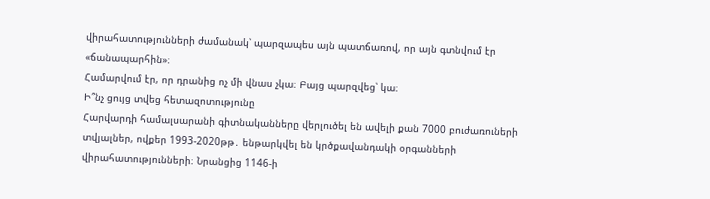վիրահատությունների ժամանակ՝ պարզապես այն պատճառով, որ այն գտնվում էր «ճանապարհին»։
Համարվում էր, որ դրանից ոչ մի վնաս չկա։ Բայց պարզվեց՝ կա։
Ի՞նչ ցույց տվեց հետազոտությունը
Հարվարդի համալսարանի գիտնականները վերլուծել են ավելի քան 7000 բուժառուների տվյալներ, ովքեր 1993-2020թթ․ ենթարկվել են կրծքավանդակի օրգանների վիրահատությունների։ Նրանցից 1146-ի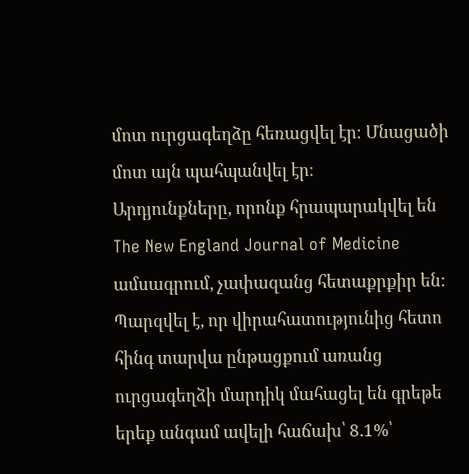մոտ ուրցագեղձը հեռացվել էր։ Մնացածի մոտ այն պահպանվել էր։
Արդյունքները, որոնք հրապարակվել են The New England Journal of Medicine ամսագրում, չափազանց հետաքրքիր են:
Պարզվել է, որ վիրահատությունից հետո հինգ տարվա ընթացքում առանց ուրցագեղձի մարդիկ մահացել են գրեթե երեք անգամ ավելի հաճախ՝ 8.1%՝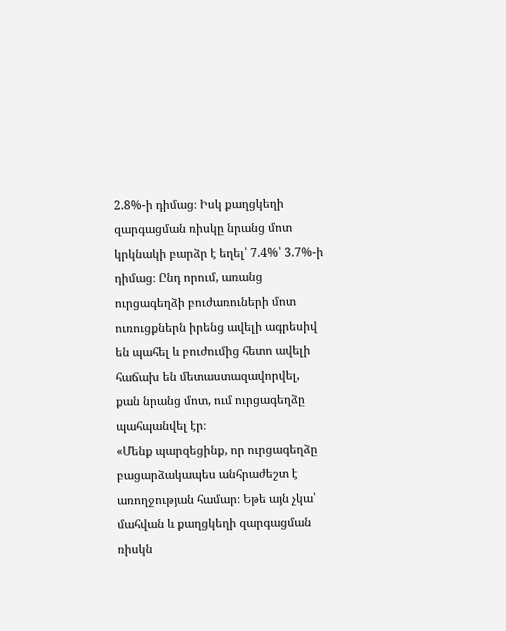2.8%-ի դիմաց։ Իսկ քաղցկեղի զարգացման ռիսկը նրանց մոտ կրկնակի բարձր է եղել՝ 7.4%՝ 3.7%-ի դիմաց։ Ընդ որում, առանց ուրցագեղձի բուժառուների մոտ ուռուցքներն իրենց ավելի ագրեսիվ են պահել և բուժումից հետո ավելի հաճախ են մետաստազավորվել, քան նրանց մոտ, ում ուրցագեղձը պահպանվել էր։
«Մենք պարզեցինք, որ ուրցագեղձը բացարձակապես անհրաժեշտ է առողջության համար։ Եթե այն չկա՝ մահվան և քաղցկեղի զարգացման ռիսկն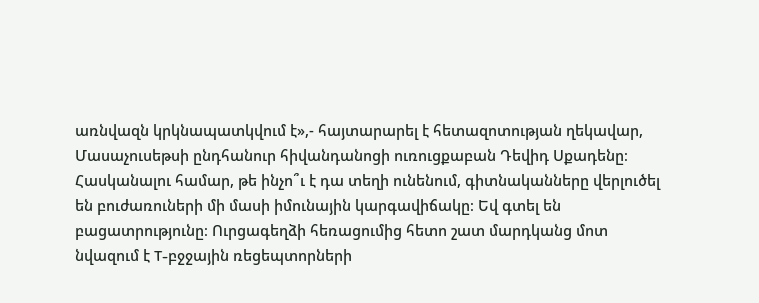առնվազն կրկնապատկվում է»,- հայտարարել է հետազոտության ղեկավար, Մասաչուսեթսի ընդհանուր հիվանդանոցի ուռուցքաբան Դեվիդ Սքադենը։
Հասկանալու համար, թե ինչո՞ւ է դա տեղի ունենում, գիտնականները վերլուծել են բուժառուների մի մասի իմունային կարգավիճակը։ Եվ գտել են բացատրությունը։ Ուրցագեղձի հեռացումից հետո շատ մարդկանց մոտ նվազում է T-բջջային ռեցեպտորների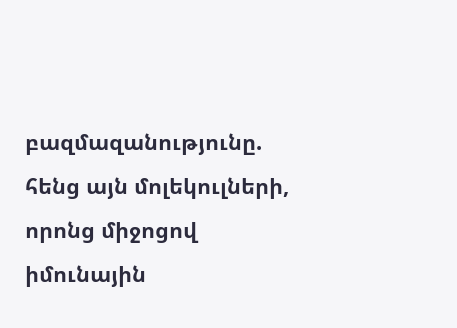բազմազանությունը. հենց այն մոլեկուլների, որոնց միջոցով իմունային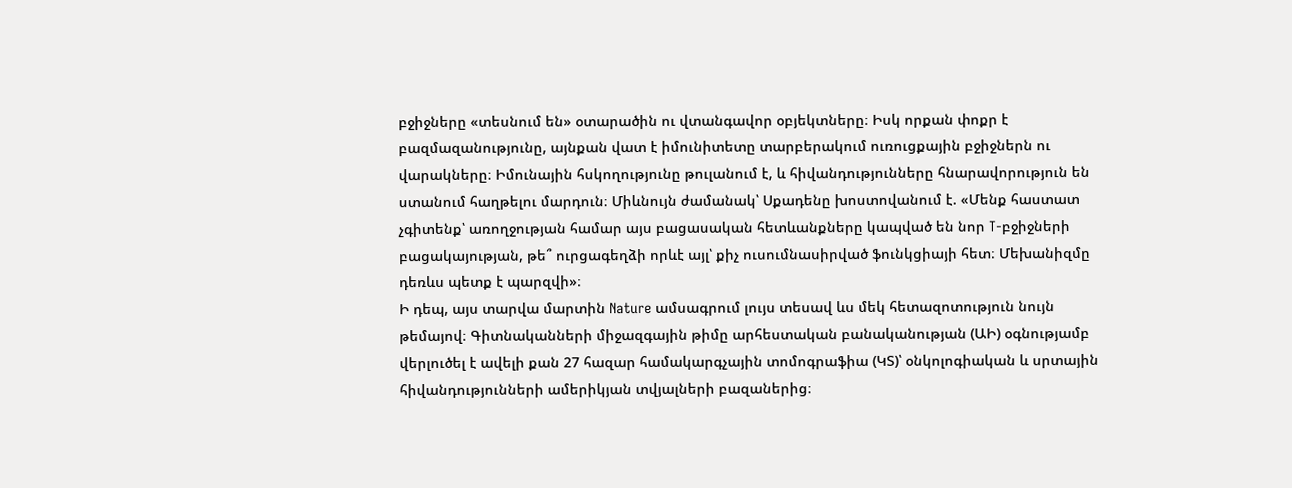բջիջները «տեսնում են» օտարածին ու վտանգավոր օբյեկտները։ Իսկ որքան փոքր է բազմազանությունը, այնքան վատ է իմունիտետը տարբերակում ուռուցքային բջիջներն ու վարակները։ Իմունային հսկողությունը թուլանում է, և հիվանդությունները հնարավորություն են ստանում հաղթելու մարդուն։ Միևնույն ժամանակ՝ Սքադենը խոստովանում է. «Մենք հաստատ չգիտենք՝ առողջության համար այս բացասական հետևանքները կապված են նոր T-բջիջների բացակայության, թե՞ ուրցագեղձի որևէ այլ՝ քիչ ուսումնասիրված ֆունկցիայի հետ։ Մեխանիզմը դեռևս պետք է պարզվի»։
Ի դեպ, այս տարվա մարտին Nature ամսագրում լույս տեսավ ևս մեկ հետազոտություն նույն թեմայով։ Գիտնականների միջազգային թիմը արհեստական բանականության (ԱԻ) օգնությամբ վերլուծել է ավելի քան 27 հազար համակարգչային տոմոգրաֆիա (ԿՏ)՝ օնկոլոգիական և սրտային հիվանդությունների ամերիկյան տվյալների բազաներից։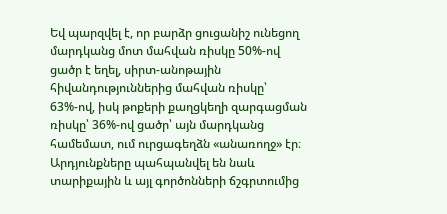Եվ պարզվել է, որ բարձր ցուցանիշ ունեցող մարդկանց մոտ մահվան ռիսկը 50%-ով ցածր է եղել, սիրտ-անոթային հիվանդություններից մահվան ռիսկը՝ 63%-ով, իսկ թոքերի քաղցկեղի զարգացման ռիսկը՝ 36%-ով ցածր՝ այն մարդկանց համեմատ, ում ուրցագեղձն «անառողջ» էր։ Արդյունքները պահպանվել են նաև տարիքային և այլ գործոնների ճշգրտումից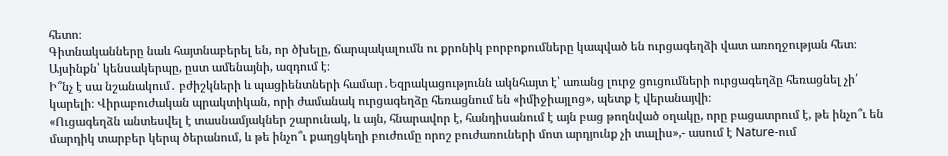հետո։
Գիտնականները նաև հայտնաբերել են, որ ծխելը, ճարպակալումն ու քրոնիկ բորբոքումները կապված են ուրցագեղձի վատ առողջության հետ։ Այսինքն՝ կենսակերպը, ըստ ամենայնի, ազդում է։
Ի՞նչ է սա նշանակում․ բժիշկների և պացիենտների համար․Եզրակացությունն ակնհայտ է՝ առանց լուրջ ցուցումների ուրցագեղձը հեռացնել չի՛ կարելի։ Վիրաբուժական պրակտիկան, որի ժամանակ ուրցագեղձը հեռացնում են «իմիջիայլոց», պետք է վերանայվի։
«Ուցագեղձն անտեսվել է տասնամյակներ շարունակ, և այն, հնարավոր է, հանդիսանում է այն բաց թողնված օղակը, որը բացատրում է, թե ինչո՞ւ են մարդիկ տարբեր կերպ ծերանում, և թե ինչո՞ւ քաղցկեղի բուժումը որոշ բուժառուների մոտ արդյունք չի տալիս»,- ասում է Nature-ում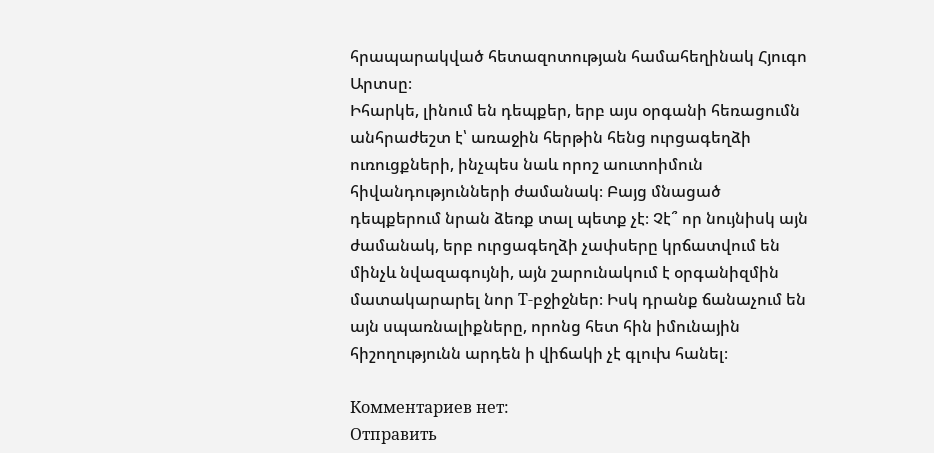հրապարակված հետազոտության համահեղինակ Հյուգո Արտսը։
Իհարկե, լինում են դեպքեր, երբ այս օրգանի հեռացումն անհրաժեշտ է՝ առաջին հերթին հենց ուրցագեղձի ուռուցքների, ինչպես նաև որոշ աուտոիմուն հիվանդությունների ժամանակ։ Բայց մնացած դեպքերում նրան ձեռք տալ պետք չէ։ Չէ՞ որ նույնիսկ այն ժամանակ, երբ ուրցագեղձի չափսերը կրճատվում են մինչև նվազագույնի, այն շարունակում է օրգանիզմին մատակարարել նոր T-բջիջներ։ Իսկ դրանք ճանաչում են այն սպառնալիքները, որոնց հետ հին իմունային հիշողությունն արդեն ի վիճակի չէ գլուխ հանել։

Комментариев нет:
Отправить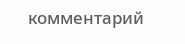комментарий